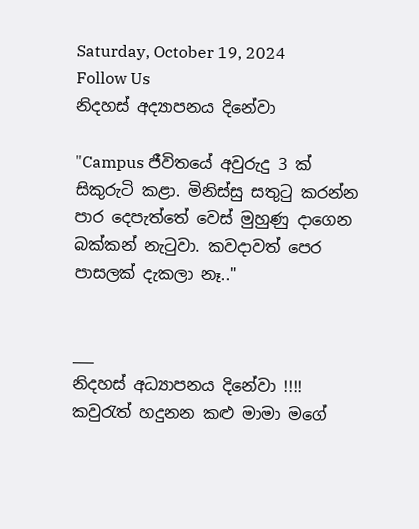Saturday, October 19, 2024
Follow Us
නිදහස් අද්‍යාපනය දිනේවා

"Campus ජීවිතයේ අවුරුදු 3 ක් සිකුරුටි කළා. මිනිස්සු සතුටු කරන්න පාර දෙපැත්තේ වෙස් මුහුණු දාගෙන බක්කන් නැටුවා. කවදාවත් පෙර පාසලක් දැකලා නෑ.."


___
නිදහස් අධ්‍යාපනය දිනේවා !!!!
කවුරැත් හදුනන කළු මාමා මගේ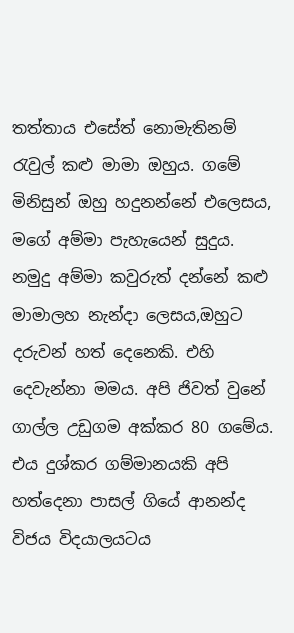තත්තාය එසේත් නොමැතිනම් රැවුල් කළු මාමා ඔහුය. ගමේ මිනිසුන් ඔහු හදුනන්නේ එලෙසය, මගේ අම්මා පැහැයෙන් සුදුය. නමුදු අම්මා කවුරුත් දන්නේ කළු මාමාලහ නැන්දා ලෙසය,ඔහුට දරුවන් හත් දෙනෙකි. එහි දෙවැන්නා මමය. අපි ජිවත් වුනේ ගාල්ල උඩුගම අක්කර 80 ගමේය. එය දුශ්කර ගම්මානයකි අපි හත්දෙනා පාසල් ගියේ ආනන්ද විජය විදයාලයටය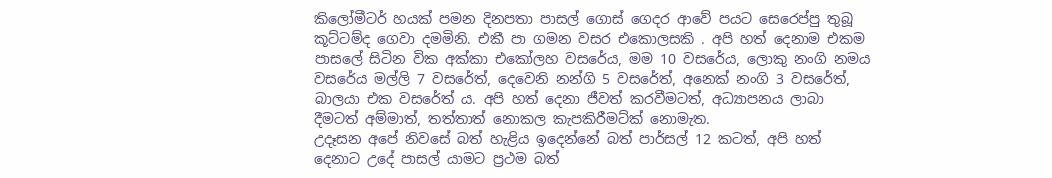කිලෝමීටර් හයක් පමන දිනපතා පාසල් ගොස් ගෙදර ආවේ පයට සෙරෙප්පු තුබූ කූට්ටම්ද ගෙවා දමමිනි. එකී පා ගමන වසර එකොලසකි . අපි හත් දෙනාම එකම පාසලේ සිටින වික අක්කා එකෝලහ වසරේය, මම 10 වසරේය, ලොකු නංගි නමය වසරේය මල්ලි 7 වසරේත්, දෙවෙනි නන්ගි 5 වසරේත්, අනෙක් නංගි 3 වසරේත්, බාලයා එක වසරේත් ය. අපි හත් දෙනා ජීවත් කරවීමටත්, අධ්‍යාපනය ලාබා දීමටත් අම්මාත්, තත්තාත් නොකල කැපකිරීමට්ක් නොමැත.
උදෑසන අපේ නිවසේ බත් හැළිය ඉදෙන්නේ බත් පාර්සල් 12 කටත්, අපි හත් දෙනාට උදේ පාසල් යාමට ප්‍රථම බත්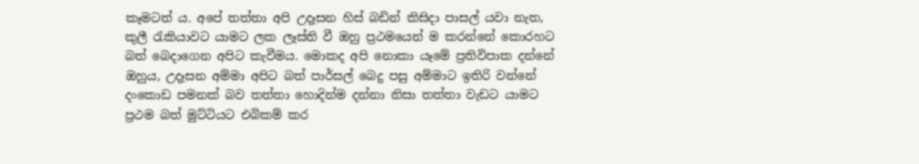කෑමටත් ය. අපේ තත්තා අපි උදෑසන හිස් බඩින් කිසිදා පාසල් යවා නැත, කුලී රැකියාවට යාමට ලක ලෑස්ති වී ඔහු ප්‍රථමයෙන් ම කරන්නේ කොරහට බත් බෙදාගෙන අපිට කැවීමය. මොකද අපි නොකා යෑමේ ප්‍රතිවිපාක දන්නේ ඔහුය, උදෑසන අම්මා අපිට බත් පාර්සල් බෙදු පසු අම්මාට ඉතිරි වන්නේ දංකොඩ පමනක් බව තත්තා හොදින්ම දන්නා නිසා තත්තා වැඩට යාමට ප්‍රථම බත් මුට්ටියට එබිකම් කර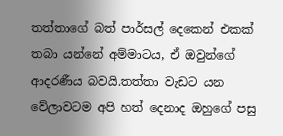තත්තාගේ බත් පාර්සල් දෙකෙන් එකක් තබා යන්නේ අම්මාටය, ඒ ඔවුන්ගේ ආදරණීය බවයි.තත්තා වැඩට යන වේලාවටම අපි හත් දෙනාද ඔහුගේ පසු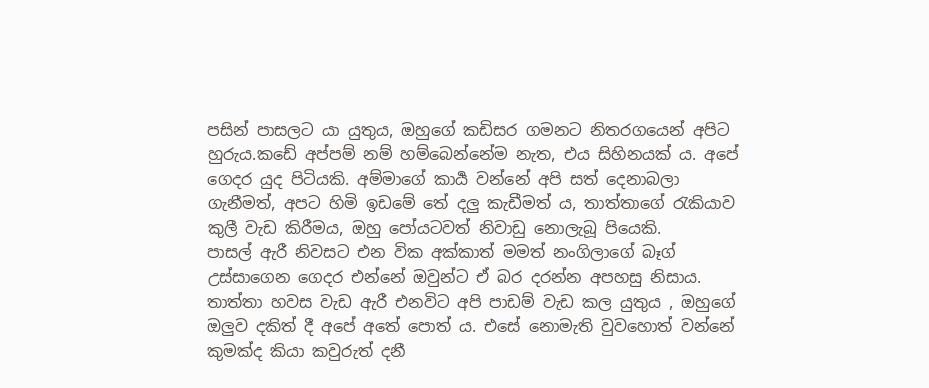පසින් පාසලට යා යුතුය, ඔහුගේ කඩිසර ගමනට නිතරගයෙන් අපිට හුරුය.කඩේ අප්පම් නම් හම්බෙන්නේම නැත, එය සිහිනයක් ය. අපේ ගෙදර යුද පිටියකි. අම්මාගේ කාර්‍ය වන්නේ අපි සත් දෙනාබලා ගැනීමත්, අපට හිමි ඉඩමේ තේ දලු කැඩීමත් ය, තාත්තාගේ රැකියාව කුලී වැඩ කිරීමය, ඔහු පෝයටවත් නිවාඩු නොලැබූ පියෙකි.
පාසල් ඇරී නිවසට එන වික අක්කාත් මමත් නංගිලාගේ බෑග් උස්සාගෙන ගෙදර එන්නේ ඔවුන්ට ඒ බර දරන්න අපහසු නිසාය.
තාත්තා හවස වැඩ ඇරී එනවිට අපි පාඩම් වැඩ කල යුතුය , ඔහුගේ ඔලුව දකිත් දී අපේ අතේ පොත්‍ ය. එසේ නොමැති වුවහොත් වන්නේ කුමක්ද කියා කවුරුත් දනී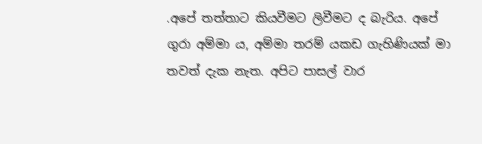.අපේ තත්තාට කියවීමට ලිවීමට ද බැරිය. අපේ ගුරා අම්මා ය, අම්මා තරම් යකඩ ගැහිණියක් මා තවත් දැක නැත. අපිට පාසල් වාර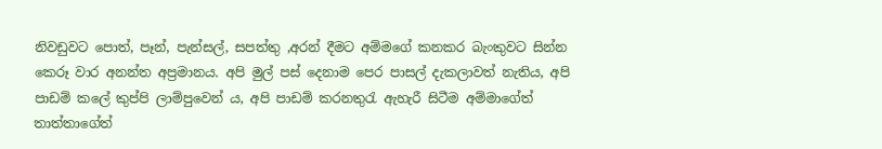නිවඩුවට පොත්, පෑන්, පැන්සල්, සපත්තු ,අරන් දීමට අම්මගේ කනකර බැංකුවට සින්න කෙරූ වාර අනන්ත අප්‍රමානය. අපි මුල් පස් දෙනාම පෙර පාසල් දැකලාවත් නැතිය, අපි පාඩම් කලේ කුප්පි ලාම්පුවෙන්‍ ය, අපි පාඩම් කරනතුරැ ඇහැරී සිටීම අම්මාගේත් තාත්තාගේත්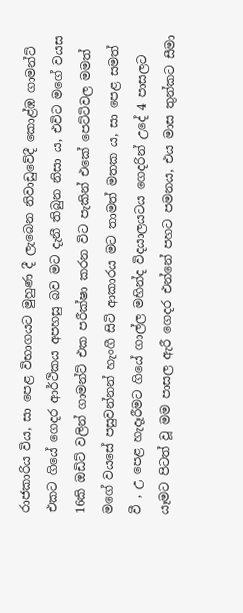රාජකාරිය විය, සා පෙළ විභාගයට මුහුණ දී ලැබෙන නිවාඩුවේදී කොළ්ඹ ගාමන්ට් එකට ගියේ ගෙදර ආර්ථිකය අපහසු බව මට දැනී තිබුන නිසා ය, එවිට මගේ වයස 16කි ඔඩිට් වලින් ගාමන්ට් එක පරීක්ෂා කරන විට පැකින් එකේ පෙට්ටිවල මමත් මගේ වයසේ පසුවන්නන් හැංගී සිටි ආකාරය මට තාමත් මතක ය, සා පෙළ සමත් වී , උ පෙළ හැදෑරීමට ගියේ ගාල්ල මහින්ද විදයාලයටය ගෙදරින් උදේ 4 පාසලට යෑමට පිටත් වූ මම පාසල ඇරී ගෙදර එන්නේ පහට පමනය, එය මාස තුන්කට සීමා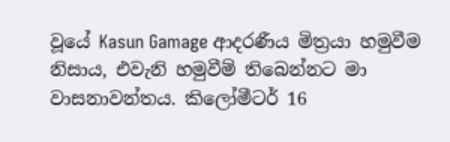වූයේ Kasun Gamage ආදරණීය මිත්‍රයා හමුවීම නිසාය, එවැනි හමුවීම් තිබෙන්නට මා වාසනාවන්තය. කිලෝමීටර් 16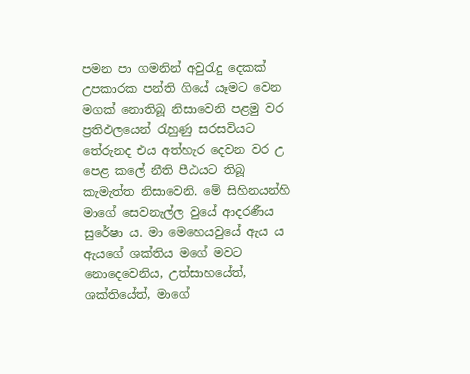පමන පා ගමනින් අවුරැදු දෙකක් උපකාරක පන්ති ගියේ යෑමට වෙන මගක් නොතිබූ නිසාවෙනි පළමු වර ප්‍රතිඵලයෙන් රැහුණු සරසවියට තේරුනද එය අත්හැර දෙවන වර උ පෙළ කලේ නීති පීඨයට තිබූ කැමැත්ත නිසාවෙනි. මේ සිහිනයන්හි මාගේ සෙවනැල්ල වුයේ ආදරණීය සුරේෂා ය. මා මෙහෙයවුයේ ඇය ය ඇයගේ ශක්තිය මගේ මවට නොදෙවෙනිය, උත්සාහයේත්, ශක්තියේත්, මාගේ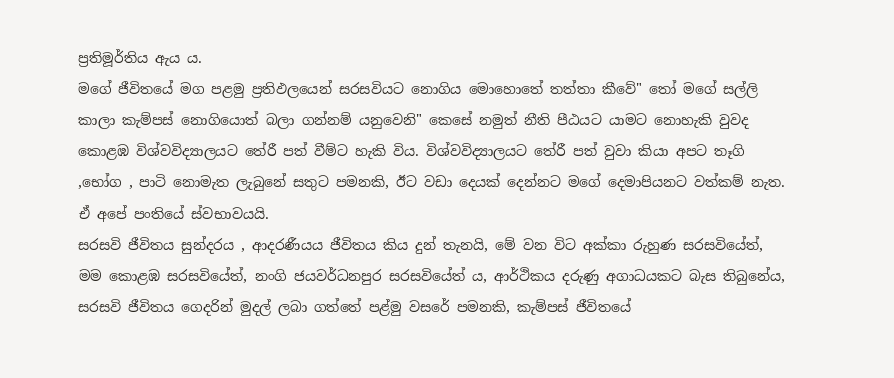ප්‍රතිමූර්තිය ඇය ය.
මගේ ජීවිතයේ මග පළමු ප්‍රතිඵලයෙන් සරසවියට නොගිය මොහොතේ තත්තා කීවේ" තෝ මගේ සල්ලි කාලා කැම්පස් නොගියොත් බලා ගන්නම් යනුවෙනි" කෙසේ නමුත් නීති පීඨයට යාමට නොහැකි වුවද කොළඹ විශ්වවිද්‍යාලයට තේරී පත් වීම්ට හැකි විය. විශ්වවිද්‍යාලයට තේරී පත් වුවා කියා අපට තෑගි ,භෝග , පාටි නොමැත ලැබුනේ සතුට පමනකි, ඊට වඩා දෙයක් දෙන්නට මගේ දෙමාපියනට වත්කම් නැත. ඒ අපේ පංතියේ ස්වභාවයයි.
සරසවි ජීවිතය සුන්දරය , ආදරණීයය ජීවිතය කිය දුන් තැනයි, මේ වන විට අක්කා රුහුණ සරසවියේත්, මම කොළඹ සරසවියේත්, නංගි ජයවර්ධනපුර සරසවියේත් ය, ආර්ථිකය දරුණු අගාධයකට බැස තිබුනේය, සරසවි ජීවිතය ගෙදරින් මුදල් ලබා ගත්තේ පළ්මු වසරේ පමනකි, කැම්පස් ජීවිතයේ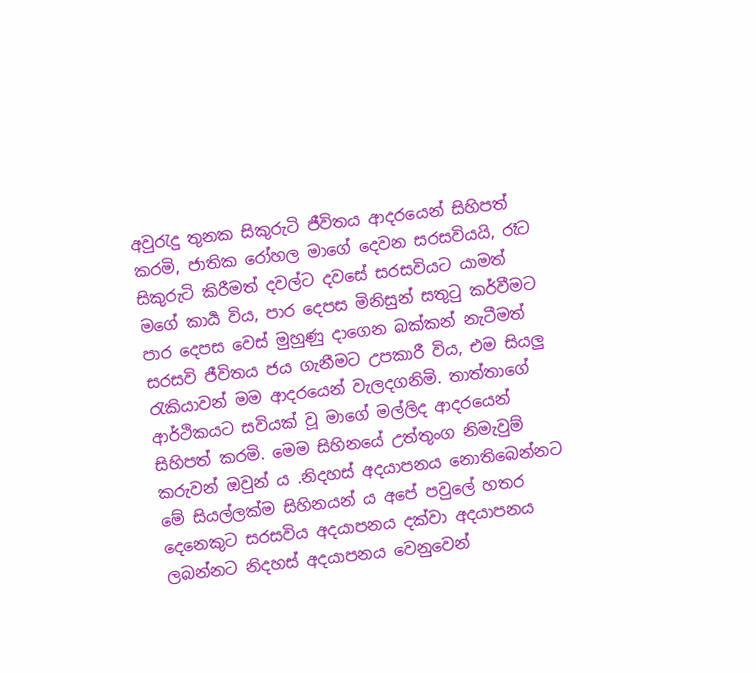අවුරැදු තුනක සිකුරුටි ජීවිතය ආදරයෙන් සිහිපත් කරමි, ජාතික රෝහල මාගේ දෙවන සරසවියයි, රෑට සිකුරුටි කිරීමත් දවල්ට දවසේ සරසවියට යාමත් මගේ කාර්‍ය විය, පාර දෙපස මිනිසුන් සතුටු කර්වීමට පාර දෙපස වෙස් මුහුණු දාගෙන බක්කන් නැටීමත් සරසවි ජීවිතය ජය ගැනීමට උපකාරී විය, එම සියලු රැකියාවන් මම ආදරයෙන් වැලදගනිමි. තාත්තාගේ ආර්ථිකයට සවියක් වූ මාගේ මල්ලිද ආදරයෙන් සිහිපත් කරමි. මෙම සිහිනයේ උත්තුංග නිමැවුම් කරුවන් ඔවුන් ය .නිදහස් අදයාපනය නොතිබෙන්නට මේ සියල්ලක්ම සිහිනයන් ය අපේ පවුලේ හතර දෙනෙකුට සරසවිය අදයාපනය දක්වා අදයාපනය ලබන්නට නිදහස් අදයාපනය වෙනුවෙන්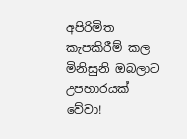අපිරිමිත කැපකිරීම් කල මිනිසුනි ඔබලාට උපහාරයක් වේවා!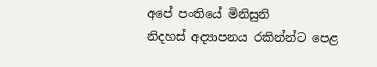අපේ පංතියේ මිනිසුනි
නිදහස් අද්‍යාපනය රකින්න්ට පෙළ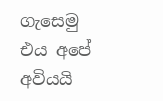ගැසෙමු
එය අපේ අවියයි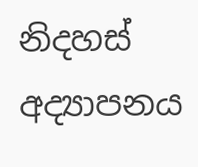නිදහස් අද්‍යාපනය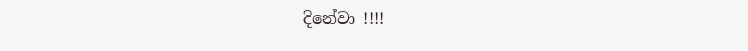දිනේවා !!!!